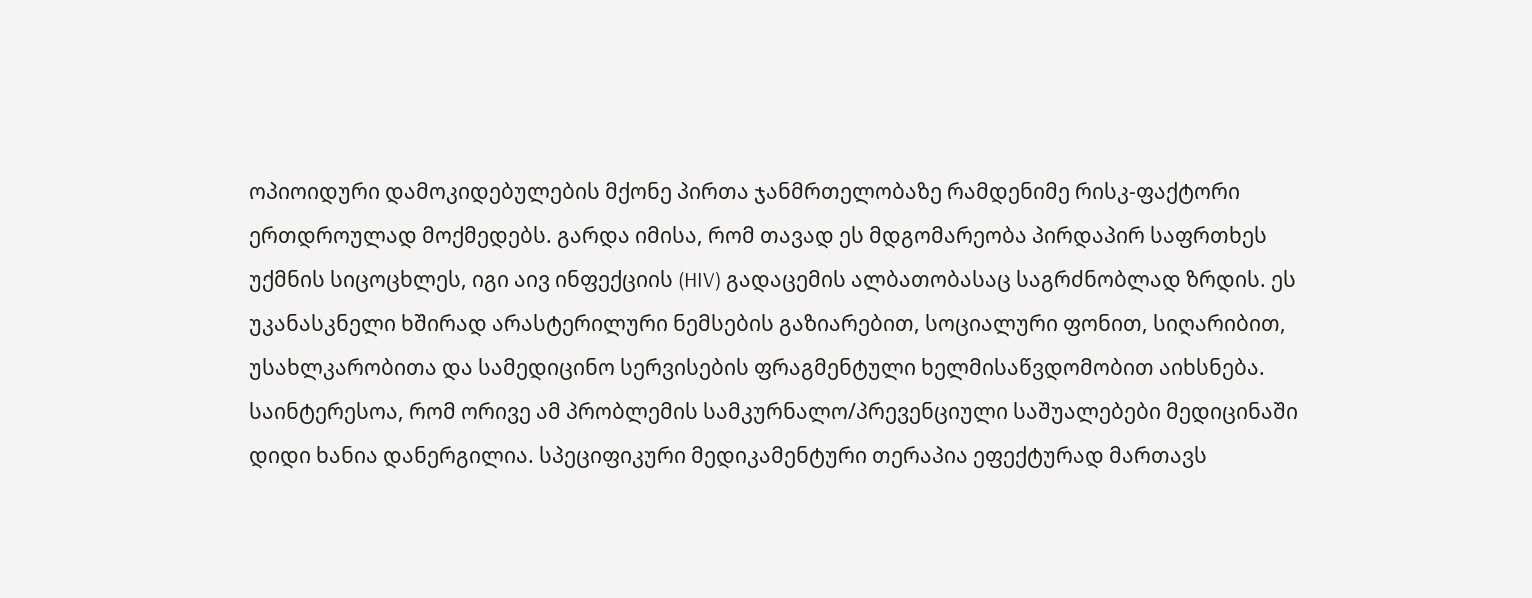ოპიოიდური დამოკიდებულების მქონე პირთა ჯანმრთელობაზე რამდენიმე რისკ-ფაქტორი ერთდროულად მოქმედებს. გარდა იმისა, რომ თავად ეს მდგომარეობა პირდაპირ საფრთხეს უქმნის სიცოცხლეს, იგი აივ ინფექციის (HIV) გადაცემის ალბათობასაც საგრძნობლად ზრდის. ეს უკანასკნელი ხშირად არასტერილური ნემსების გაზიარებით, სოციალური ფონით, სიღარიბით, უსახლკარობითა და სამედიცინო სერვისების ფრაგმენტული ხელმისაწვდომობით აიხსნება.
საინტერესოა, რომ ორივე ამ პრობლემის სამკურნალო/პრევენციული საშუალებები მედიცინაში დიდი ხანია დანერგილია. სპეციფიკური მედიკამენტური თერაპია ეფექტურად მართავს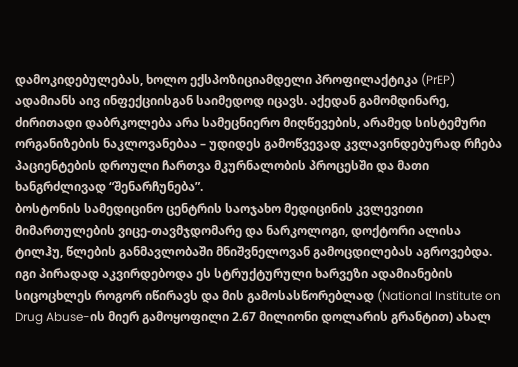დამოკიდებულებას, ხოლო ექსპოზიციამდელი პროფილაქტიკა (PrEP) ადამიანს აივ ინფექციისგან საიმედოდ იცავს. აქედან გამომდინარე, ძირითადი დაბრკოლება არა სამეცნიერო მიღწევების, არამედ სისტემური ორგანიზების ნაკლოვანებაა – უდიდეს გამოწვევად კვლავინდებურად რჩება პაციენტების დროული ჩართვა მკურნალობის პროცესში და მათი ხანგრძლივად “შენარჩუნება”.
ბოსტონის სამედიცინო ცენტრის საოჯახო მედიცინის კვლევითი მიმართულების ვიცე-თავმჯდომარე და ნარკოლოგი, დოქტორი ალისა ტილჰუ, წლების განმავლობაში მნიშვნელოვან გამოცდილებას აგროვებდა. იგი პირადად აკვირდებოდა ეს სტრუქტურული ხარვეზი ადამიანების სიცოცხლეს როგორ იწირავს და მის გამოსასწორებლად (National Institute on Drug Abuse-ის მიერ გამოყოფილი 2.67 მილიონი დოლარის გრანტით) ახალ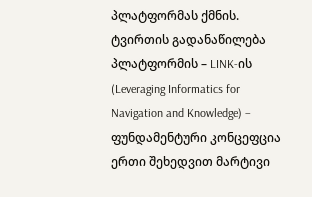პლატფორმას ქმნის.
ტვირთის გადანაწილება
პლატფორმის – LINK-ის (Leveraging Informatics for Navigation and Knowledge) – ფუნდამენტური კონცეფცია ერთი შეხედვით მარტივი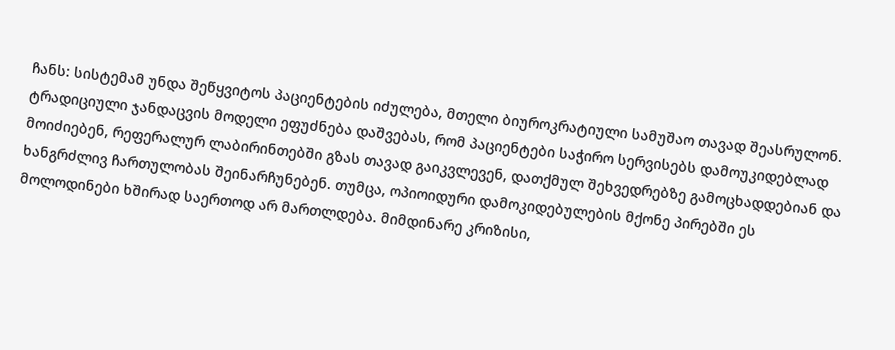ჩანს: სისტემამ უნდა შეწყვიტოს პაციენტების იძულება, მთელი ბიუროკრატიული სამუშაო თავად შეასრულონ.
ტრადიციული ჯანდაცვის მოდელი ეფუძნება დაშვებას, რომ პაციენტები საჭირო სერვისებს დამოუკიდებლად მოიძიებენ, რეფერალურ ლაბირინთებში გზას თავად გაიკვლევენ, დათქმულ შეხვედრებზე გამოცხადდებიან და ხანგრძლივ ჩართულობას შეინარჩუნებენ. თუმცა, ოპიოიდური დამოკიდებულების მქონე პირებში ეს მოლოდინები ხშირად საერთოდ არ მართლდება. მიმდინარე კრიზისი,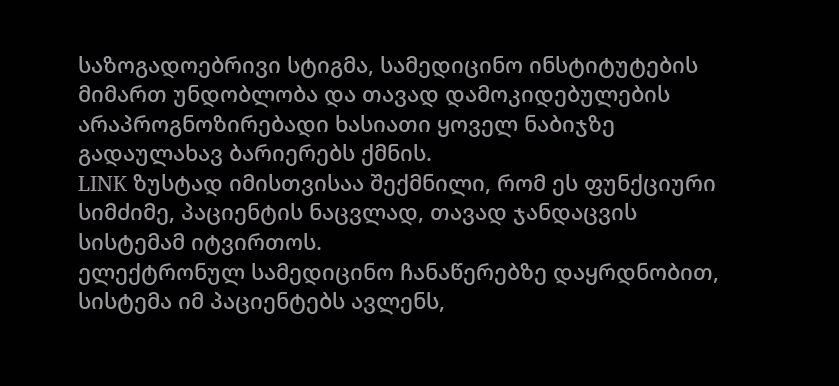საზოგადოებრივი სტიგმა, სამედიცინო ინსტიტუტების მიმართ უნდობლობა და თავად დამოკიდებულების არაპროგნოზირებადი ხასიათი ყოველ ნაბიჯზე გადაულახავ ბარიერებს ქმნის.
LINK ზუსტად იმისთვისაა შექმნილი, რომ ეს ფუნქციური სიმძიმე, პაციენტის ნაცვლად, თავად ჯანდაცვის სისტემამ იტვირთოს.
ელექტრონულ სამედიცინო ჩანაწერებზე დაყრდნობით, სისტემა იმ პაციენტებს ავლენს,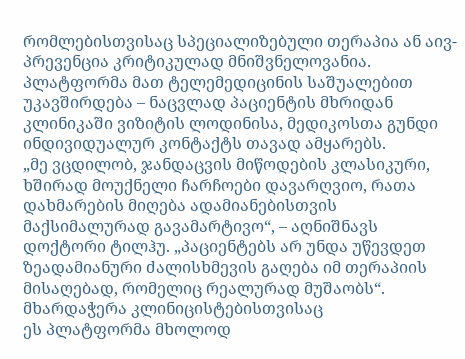რომლებისთვისაც სპეციალიზებული თერაპია ან აივ-პრევენცია კრიტიკულად მნიშვნელოვანია. პლატფორმა მათ ტელემედიცინის საშუალებით უკავშირდება – ნაცვლად პაციენტის მხრიდან კლინიკაში ვიზიტის ლოდინისა, მედიკოსთა გუნდი ინდივიდუალურ კონტაქტს თავად ამყარებს.
„მე ვცდილობ, ჯანდაცვის მიწოდების კლასიკური, ხშირად მოუქნელი ჩარჩოები დავარღვიო, რათა დახმარების მიღება ადამიანებისთვის მაქსიმალურად გავამარტივო“, – აღნიშნავს დოქტორი ტილჰუ. „პაციენტებს არ უნდა უწევდეთ ზეადამიანური ძალისხმევის გაღება იმ თერაპიის მისაღებად, რომელიც რეალურად მუშაობს“.
მხარდაჭერა კლინიცისტებისთვისაც
ეს პლატფორმა მხოლოდ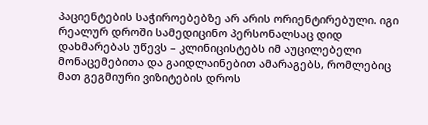პაციენტების საჭიროებებზე არ არის ორიენტირებული. იგი რეალურ დროში სამედიცინო პერსონალსაც დიდ დახმარებას უწევს – კლინიცისტებს იმ აუცილებელი მონაცემებითა და გაიდლაინებით ამარაგებს, რომლებიც მათ გეგმიური ვიზიტების დროს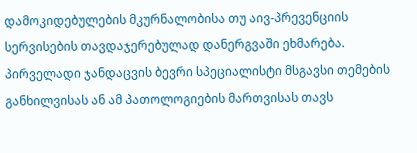დამოკიდებულების მკურნალობისა თუ აივ-პრევენციის სერვისების თავდაჯერებულად დანერგვაში ეხმარება. პირველადი ჯანდაცვის ბევრი სპეციალისტი მსგავსი თემების განხილვისას ან ამ პათოლოგიების მართვისას თავს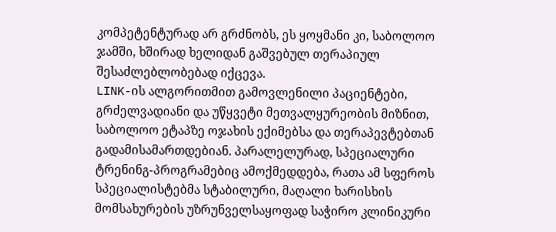კომპეტენტურად არ გრძნობს, ეს ყოყმანი კი, საბოლოო ჯამში, ხშირად ხელიდან გაშვებულ თერაპიულ შესაძლებლობებად იქცევა.
LINK-ის ალგორითმით გამოვლენილი პაციენტები, გრძელვადიანი და უწყვეტი მეთვალყურეობის მიზნით, საბოლოო ეტაპზე ოჯახის ექიმებსა და თერაპევტებთან გადამისამართდებიან. პარალელურად, სპეციალური ტრენინგ-პროგრამებიც ამოქმედდება, რათა ამ სფეროს სპეციალისტებმა სტაბილური, მაღალი ხარისხის მომსახურების უზრუნველსაყოფად საჭირო კლინიკური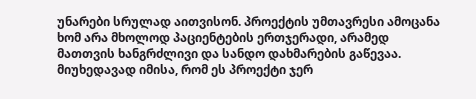უნარები სრულად აითვისონ. პროექტის უმთავრესი ამოცანა ხომ არა მხოლოდ პაციენტების ერთჯერადი, არამედ მათთვის ხანგრძლივი და სანდო დახმარების გაწევაა.
მიუხედავად იმისა, რომ ეს პროექტი ჯერ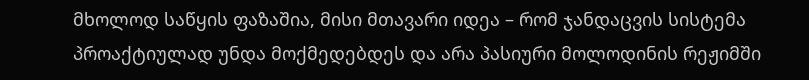მხოლოდ საწყის ფაზაშია, მისი მთავარი იდეა – რომ ჯანდაცვის სისტემა პროაქტიულად უნდა მოქმედებდეს და არა პასიური მოლოდინის რეჟიმში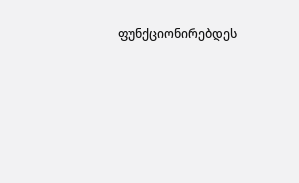ფუნქციონირებდეს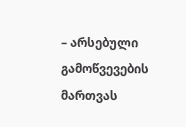– არსებული გამოწვევების მართვას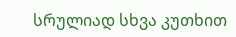სრულიად სხვა კუთხით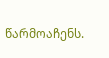წარმოაჩენს.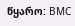წყარო: BMC